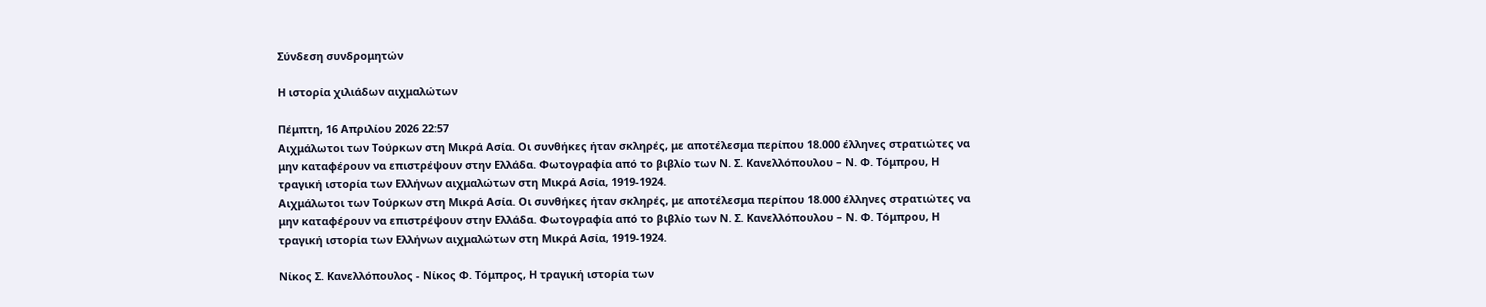Σύνδεση συνδρομητών

Η ιστορία χιλιάδων αιχμαλώτων

Πέμπτη, 16 Απριλίου 2026 22:57
Aιχμάλωτοι των Τούρκων στη Μικρά Ασία. Οι συνθήκες ήταν σκληρές, με αποτέλεσμα περίπου 18.000 έλληνες στρατιώτες να μην καταφέρουν να επιστρέψουν στην Ελλάδα. Φωτογραφία από το βιβλίο των Ν. Σ. Κανελλόπουλου – Ν. Φ. Τόμπρου, Η τραγική ιστορία των Ελλήνων αιχμαλώτων στη Μικρά Ασία, 1919-1924.
Aιχμάλωτοι των Τούρκων στη Μικρά Ασία. Οι συνθήκες ήταν σκληρές, με αποτέλεσμα περίπου 18.000 έλληνες στρατιώτες να μην καταφέρουν να επιστρέψουν στην Ελλάδα. Φωτογραφία από το βιβλίο των Ν. Σ. Κανελλόπουλου – Ν. Φ. Τόμπρου, Η τραγική ιστορία των Ελλήνων αιχμαλώτων στη Μικρά Ασία, 1919-1924.

Νίκος Σ. Κανελλόπουλος - Νίκος Φ. Τόμπρος, Η τραγική ιστορία των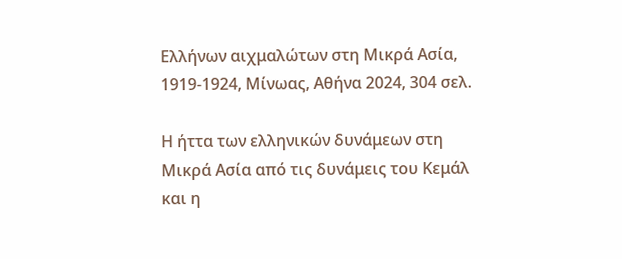Ελλήνων αιχμαλώτων στη Μικρά Ασία, 1919-1924, Μίνωας, Αθήνα 2024, 304 σελ.

Η ήττα των ελληνικών δυνάμεων στη Μικρά Ασία από τις δυνάμεις του Κεμάλ και η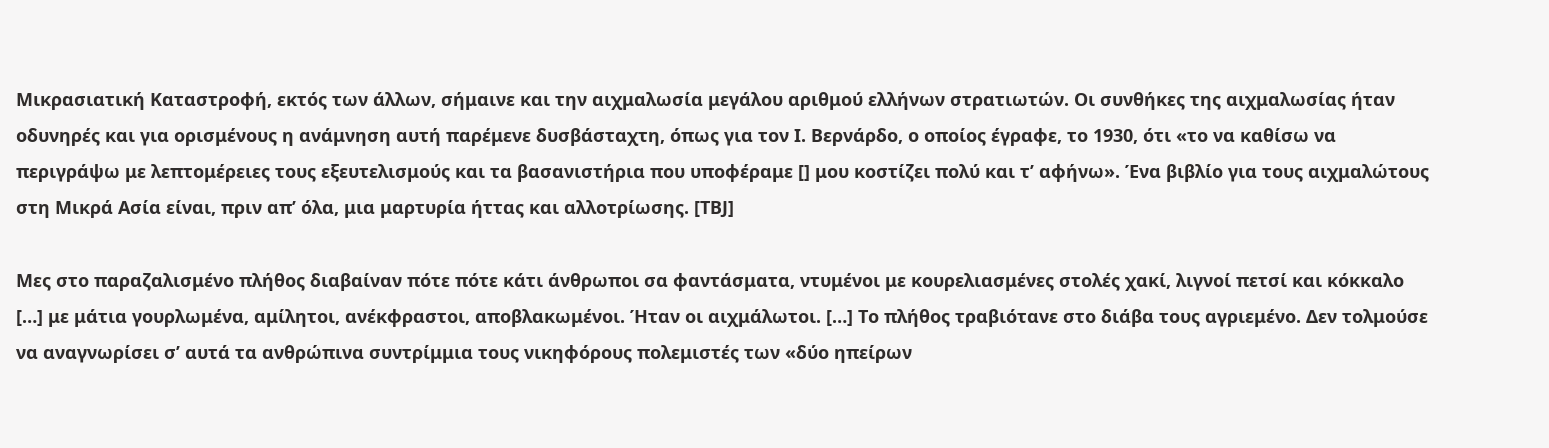Μικρασιατική Καταστροφή, εκτός των άλλων, σήμαινε και την αιχμαλωσία μεγάλου αριθμού ελλήνων στρατιωτών. Οι συνθήκες της αιχμαλωσίας ήταν οδυνηρές και για ορισμένους η ανάμνηση αυτή παρέμενε δυσβάσταχτη, όπως για τον Ι. Βερνάρδο, ο οποίος έγραφε, το 1930, ότι «το να καθίσω να περιγράψω με λεπτομέρειες τους εξευτελισμούς και τα βασανιστήρια που υποφέραμε [] μου κοστίζει πολύ και τ’ αφήνω». Ένα βιβλίο για τους αιχμαλώτους στη Μικρά Ασία είναι, πριν απ’ όλα, μια μαρτυρία ήττας και αλλοτρίωσης. [ΤΒJ]

Μες στο παραζαλισμένο πλήθος διαβαίναν πότε πότε κάτι άνθρωποι σα φαντάσματα, ντυμένοι με κουρελιασμένες στολές χακί, λιγνοί πετσί και κόκκαλο […] με μάτια γουρλωμένα, αμίλητοι, ανέκφραστοι, αποβλακωμένοι. Ήταν οι αιχμάλωτοι. […] Το πλήθος τραβιότανε στο διάβα τους αγριεμένο. Δεν τολμούσε να αναγνωρίσει σ’ αυτά τα ανθρώπινα συντρίμμια τους νικηφόρους πολεμιστές των «δύο ηπείρων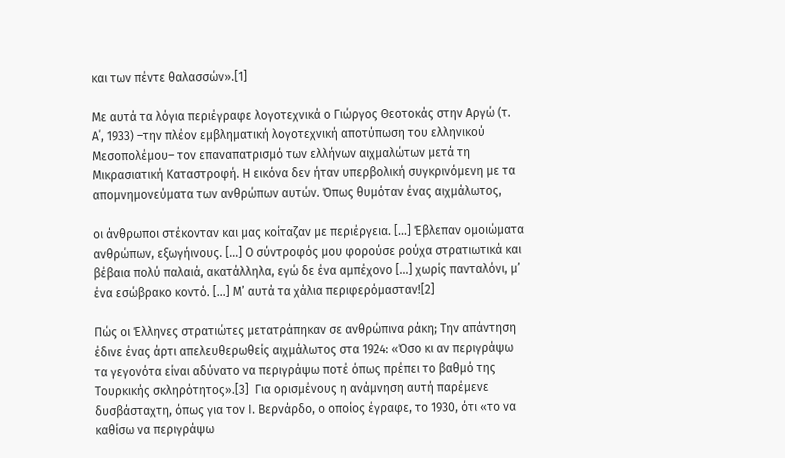και των πέντε θαλασσών».[1]

Με αυτά τα λόγια περιέγραφε λογοτεχνικά ο Γιώργος Θεοτοκάς στην Αργώ (τ. Α΄, 1933) –την πλέον εμβληματική λογοτεχνική αποτύπωση του ελληνικού Μεσοπολέμου– τον επαναπατρισμό των ελλήνων αιχμαλώτων μετά τη Μικρασιατική Καταστροφή. Η εικόνα δεν ήταν υπερβολική συγκρινόμενη με τα απομνημονεύματα των ανθρώπων αυτών. Όπως θυμόταν ένας αιχμάλωτος,

οι άνθρωποι στέκονταν και μας κοίταζαν με περιέργεια. […] Έβλεπαν ομοιώματα ανθρώπων, εξωγήινους. […] Ο σύντροφός μου φορούσε ρούχα στρατιωτικά και βέβαια πολύ παλαιά, ακατάλληλα, εγώ δε ένα αμπέχονο […] χωρίς πανταλόνι, μ’ ένα εσώβρακο κοντό. […] Μ’ αυτά τα χάλια περιφερόμασταν![2]

Πώς οι Έλληνες στρατιώτες μετατράπηκαν σε ανθρώπινα ράκη; Την απάντηση έδινε ένας άρτι απελευθερωθείς αιχμάλωτος στα 1924: «Όσο κι αν περιγράψω τα γεγονότα είναι αδύνατο να περιγράψω ποτέ όπως πρέπει το βαθμό της Τουρκικής σκληρότητος».[3]  Για ορισμένους η ανάμνηση αυτή παρέμενε δυσβάσταχτη, όπως για τον Ι. Βερνάρδο, ο οποίος έγραφε, το 1930, ότι «το να καθίσω να περιγράψω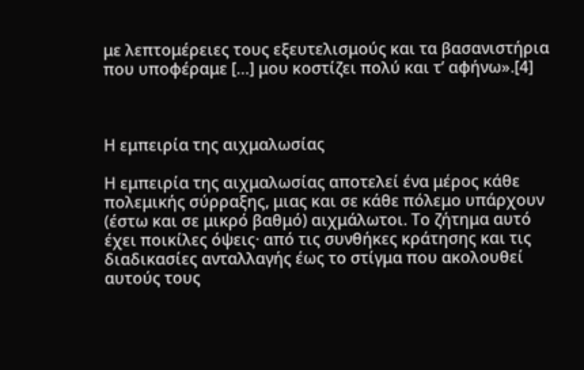με λεπτομέρειες τους εξευτελισμούς και τα βασανιστήρια που υποφέραμε […] μου κοστίζει πολύ και τ’ αφήνω».[4]



Η εμπειρία της αιχμαλωσίας

Η εμπειρία της αιχμαλωσίας αποτελεί ένα μέρος κάθε πολεμικής σύρραξης, μιας και σε κάθε πόλεμο υπάρχουν (έστω και σε μικρό βαθμό) αιχμάλωτοι. Το ζήτημα αυτό έχει ποικίλες όψεις· από τις συνθήκες κράτησης και τις διαδικασίες ανταλλαγής έως το στίγμα που ακολουθεί αυτούς τους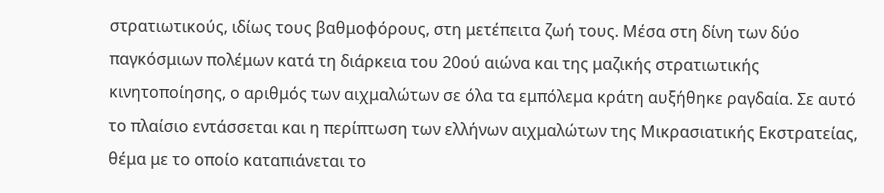στρατιωτικούς, ιδίως τους βαθμοφόρους, στη μετέπειτα ζωή τους. Μέσα στη δίνη των δύο παγκόσμιων πολέμων κατά τη διάρκεια του 20ού αιώνα και της μαζικής στρατιωτικής κινητοποίησης, ο αριθμός των αιχμαλώτων σε όλα τα εμπόλεμα κράτη αυξήθηκε ραγδαία. Σε αυτό το πλαίσιο εντάσσεται και η περίπτωση των ελλήνων αιχμαλώτων της Μικρασιατικής Εκστρατείας, θέμα με το οποίο καταπιάνεται το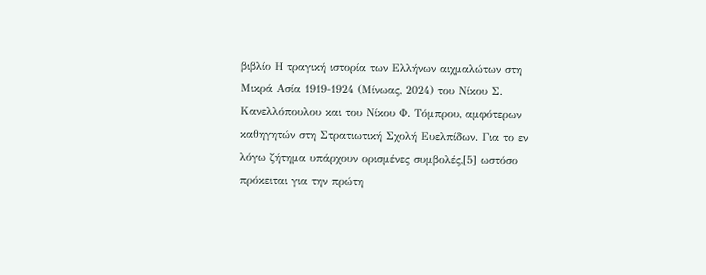βιβλίο Η τραγική ιστορία των Ελλήνων αιχμαλώτων στη Μικρά Ασία 1919-1924 (Μίνωας, 2024) του Νίκου Σ. Κανελλόπουλου και του Νίκου Φ. Τόμπρου, αμφότερων καθηγητών στη Στρατιωτική Σχολή Ευελπίδων. Για το εν λόγω ζήτημα υπάρχουν ορισμένες συμβολές,[5] ωστόσο πρόκειται για την πρώτη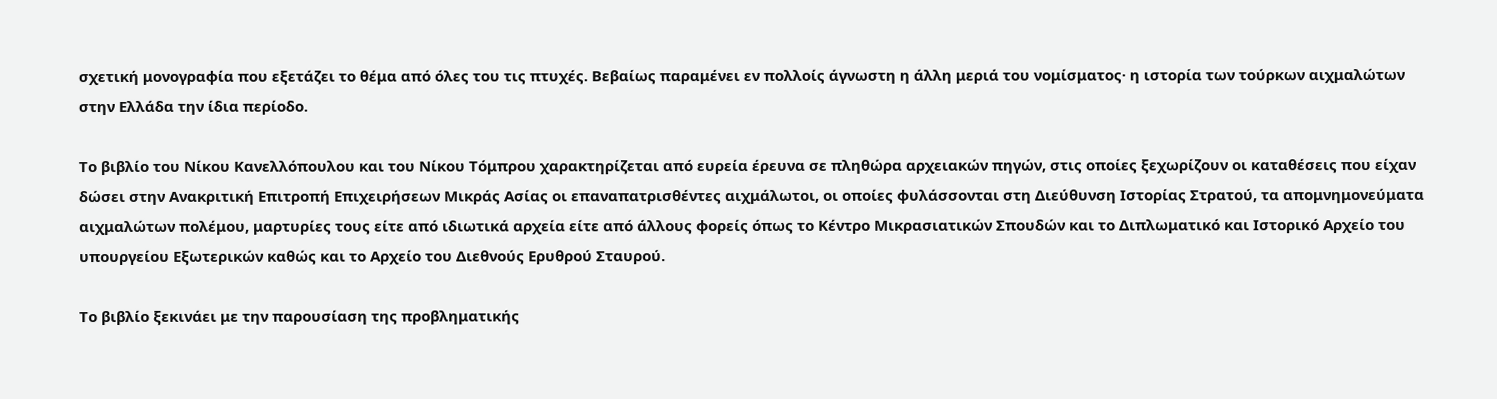σχετική μονογραφία που εξετάζει το θέμα από όλες του τις πτυχές. Βεβαίως παραμένει εν πολλοίς άγνωστη η άλλη μεριά του νομίσματος· η ιστορία των τούρκων αιχμαλώτων στην Ελλάδα την ίδια περίοδο.

Το βιβλίο του Νίκου Κανελλόπουλου και του Νίκου Τόμπρου χαρακτηρίζεται από ευρεία έρευνα σε πληθώρα αρχειακών πηγών, στις οποίες ξεχωρίζουν οι καταθέσεις που είχαν δώσει στην Ανακριτική Επιτροπή Επιχειρήσεων Μικράς Ασίας οι επαναπατρισθέντες αιχμάλωτοι, οι οποίες φυλάσσονται στη Διεύθυνση Ιστορίας Στρατού, τα απομνημονεύματα αιχμαλώτων πολέμου, μαρτυρίες τους είτε από ιδιωτικά αρχεία είτε από άλλους φορείς όπως το Κέντρο Μικρασιατικών Σπουδών και το Διπλωματικό και Ιστορικό Αρχείο του υπουργείου Εξωτερικών καθώς και το Αρχείο του Διεθνούς Ερυθρού Σταυρού.

Το βιβλίο ξεκινάει με την παρουσίαση της προβληματικής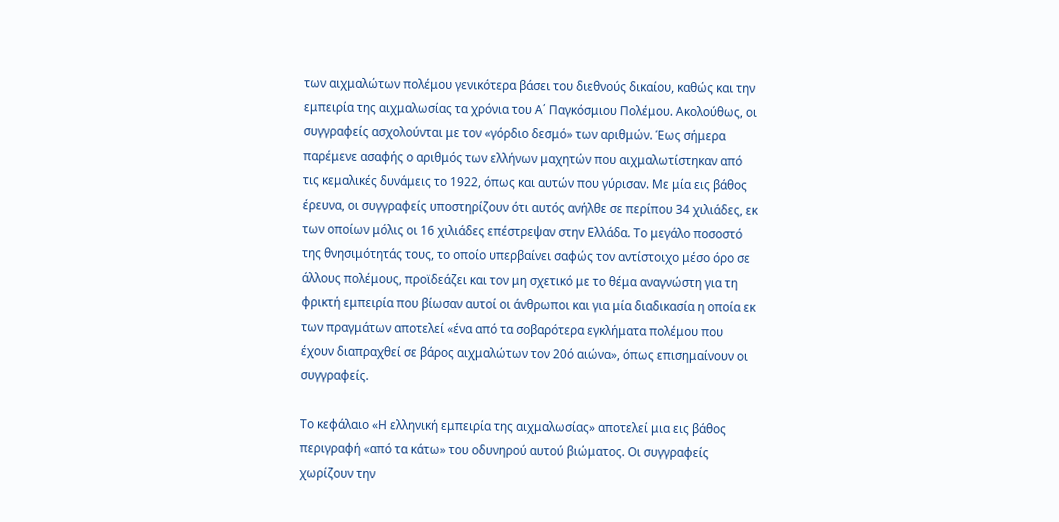των αιχμαλώτων πολέμου γενικότερα βάσει του διεθνούς δικαίου, καθώς και την εμπειρία της αιχμαλωσίας τα χρόνια του Α΄ Παγκόσμιου Πολέμου. Ακολούθως, οι συγγραφείς ασχολούνται με τον «γόρδιο δεσμό» των αριθμών. Έως σήμερα παρέμενε ασαφής ο αριθμός των ελλήνων μαχητών που αιχμαλωτίστηκαν από τις κεμαλικές δυνάμεις το 1922, όπως και αυτών που γύρισαν. Με μία εις βάθος έρευνα, οι συγγραφείς υποστηρίζουν ότι αυτός ανήλθε σε περίπου 34 χιλιάδες, εκ των οποίων μόλις οι 16 χιλιάδες επέστρεψαν στην Ελλάδα. Το μεγάλο ποσοστό της θνησιμότητάς τους, το οποίο υπερβαίνει σαφώς τον αντίστοιχο μέσο όρο σε άλλους πολέμους, προϊδεάζει και τον μη σχετικό με το θέμα αναγνώστη για τη φρικτή εμπειρία που βίωσαν αυτοί οι άνθρωποι και για μία διαδικασία η οποία εκ των πραγμάτων αποτελεί «ένα από τα σοβαρότερα εγκλήματα πολέμου που έχουν διαπραχθεί σε βάρος αιχμαλώτων τον 20ό αιώνα», όπως επισημαίνουν οι συγγραφείς.

Το κεφάλαιο «Η ελληνική εμπειρία της αιχμαλωσίας» αποτελεί μια εις βάθος περιγραφή «από τα κάτω» του οδυνηρού αυτού βιώματος. Οι συγγραφείς χωρίζουν την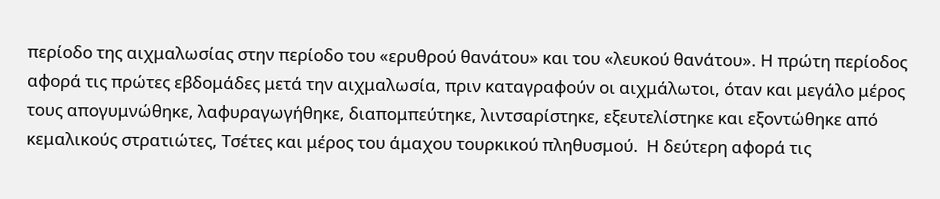περίοδο της αιχμαλωσίας στην περίοδο του «ερυθρού θανάτου» και του «λευκού θανάτου». Η πρώτη περίοδος αφορά τις πρώτες εβδομάδες μετά την αιχμαλωσία, πριν καταγραφούν οι αιχμάλωτοι, όταν και μεγάλο μέρος τους απογυμνώθηκε, λαφυραγωγήθηκε, διαπομπεύτηκε, λιντσαρίστηκε, εξευτελίστηκε και εξοντώθηκε από κεμαλικούς στρατιώτες, Τσέτες και μέρος του άμαχου τουρκικού πληθυσμού.  Η δεύτερη αφορά τις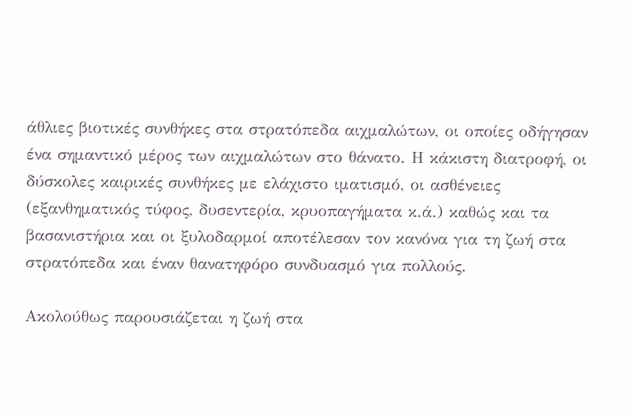άθλιες βιοτικές συνθήκες στα στρατόπεδα αιχμαλώτων, οι οποίες οδήγησαν ένα σημαντικό μέρος των αιχμαλώτων στο θάνατο. Η κάκιστη διατροφή, οι δύσκολες καιρικές συνθήκες με ελάχιστο ιματισμό, οι ασθένειες (εξανθηματικός τύφος, δυσεντερία, κρυοπαγήματα κ.ά.) καθώς και τα βασανιστήρια και οι ξυλοδαρμοί αποτέλεσαν τον κανόνα για τη ζωή στα στρατόπεδα και έναν θανατηφόρο συνδυασμό για πολλούς.

Ακολούθως παρουσιάζεται η ζωή στα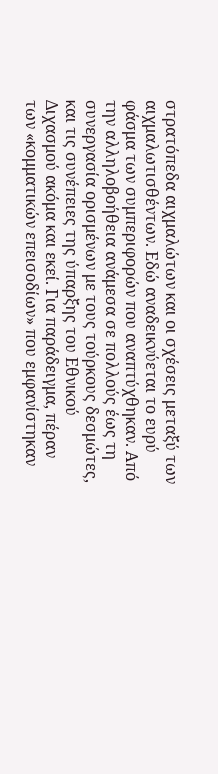στρατόπεδα αιχμαλώτων και οι σχέσεις μεταξύ των αιχμαλωτισθέντων. Εδώ αναδεικνύεται το ευρύ φάσμα των συμπεριφορών που αναπτύχθηκαν. Από την αλληλοβοήθεια ανάμεσα σε πολλούς έως τη συνεργασία ορισμένων με τους τούρκους δεσμώτες, και τις συνέπειες της ύπαρξης του Εθνικού Διχασμού ακόμα και εκεί. Για παράδειγμα, πέραν των «κομματικών επεισοδίων» που εμφανίστηκαν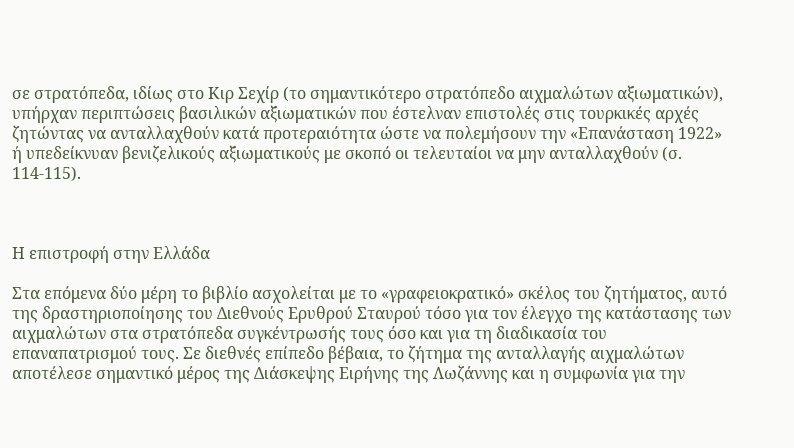σε στρατόπεδα, ιδίως στο Κιρ Σεχίρ (το σημαντικότερο στρατόπεδο αιχμαλώτων αξιωματικών), υπήρχαν περιπτώσεις βασιλικών αξιωματικών που έστελναν επιστολές στις τουρκικές αρχές ζητώντας να ανταλλαχθούν κατά προτεραιότητα ώστε να πολεμήσουν την «Επανάσταση 1922» ή υπεδείκνυαν βενιζελικούς αξιωματικούς με σκοπό οι τελευταίοι να μην ανταλλαχθούν (σ. 114-115).



Η επιστροφή στην Ελλάδα

Στα επόμενα δύο μέρη το βιβλίο ασχολείται με το «γραφειοκρατικό» σκέλος του ζητήματος, αυτό της δραστηριοποίησης του Διεθνούς Ερυθρού Σταυρού τόσο για τον έλεγχο της κατάστασης των αιχμαλώτων στα στρατόπεδα συγκέντρωσής τους όσο και για τη διαδικασία του επαναπατρισμού τους. Σε διεθνές επίπεδο βέβαια, το ζήτημα της ανταλλαγής αιχμαλώτων αποτέλεσε σημαντικό μέρος της Διάσκεψης Ειρήνης της Λωζάννης και η συμφωνία για την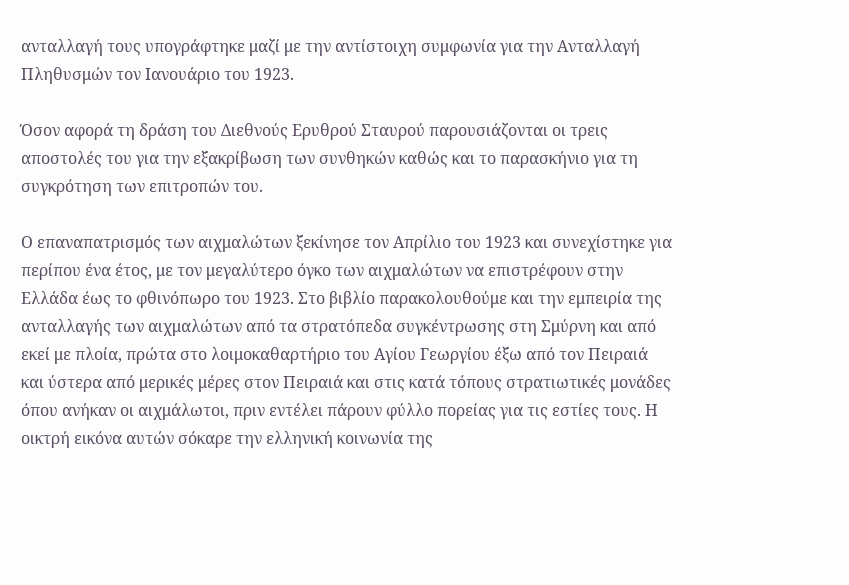ανταλλαγή τους υπογράφτηκε μαζί με την αντίστοιχη συμφωνία για την Ανταλλαγή Πληθυσμών τον Ιανουάριο του 1923.

Όσον αφορά τη δράση του Διεθνούς Ερυθρού Σταυρού παρουσιάζονται οι τρεις αποστολές του για την εξακρίβωση των συνθηκών καθώς και το παρασκήνιο για τη συγκρότηση των επιτροπών του.

Ο επαναπατρισμός των αιχμαλώτων ξεκίνησε τον Απρίλιο του 1923 και συνεχίστηκε για περίπου ένα έτος, με τον μεγαλύτερο όγκο των αιχμαλώτων να επιστρέφουν στην Ελλάδα έως το φθινόπωρο του 1923. Στο βιβλίο παρακολουθούμε και την εμπειρία της ανταλλαγής των αιχμαλώτων από τα στρατόπεδα συγκέντρωσης στη Σμύρνη και από εκεί με πλοία, πρώτα στο λοιμοκαθαρτήριο του Αγίου Γεωργίου έξω από τον Πειραιά και ύστερα από μερικές μέρες στον Πειραιά και στις κατά τόπους στρατιωτικές μονάδες όπου ανήκαν οι αιχμάλωτοι, πριν εντέλει πάρουν φύλλο πορείας για τις εστίες τους. Η οικτρή εικόνα αυτών σόκαρε την ελληνική κοινωνία της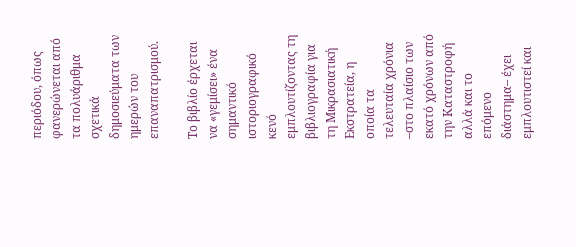περιόδου, όπως φανερώνεται από τα πολυάριθμα σχετικά δημοσιεύματα των ημερών του επαναπατρισμού.

Το βιβλίο έρχεται να «γεμίσει» ένα σημαντικό ιστοριογραφικό κενό εμπλουτίζοντας τη βιβλιογραφία για τη Μικρασιατική Εκστρατεία, η οποία τα τελευταία χρόνια –στο πλαίσιο των εκατό χρόνων από την Καταστροφή αλλά και το επόμενο διάστημα– έχει εμπλουτιστεί και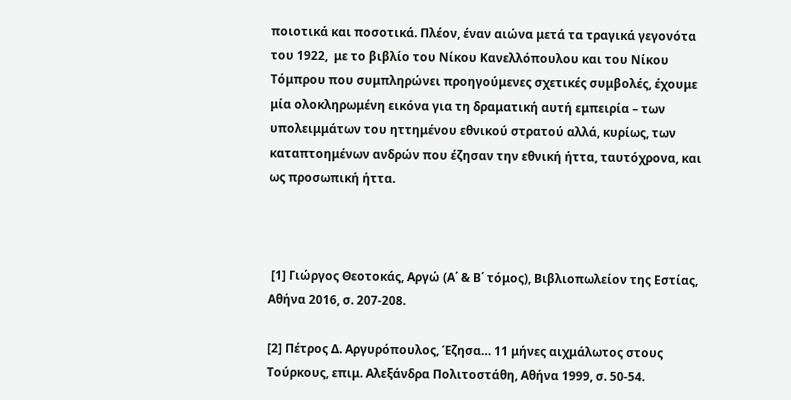ποιοτικά και ποσοτικά. Πλέον, έναν αιώνα μετά τα τραγικά γεγονότα του 1922,  με το βιβλίο του Νίκου Κανελλόπουλου και του Νίκου Τόμπρου που συμπληρώνει προηγούμενες σχετικές συμβολές, έχουμε μία ολοκληρωμένη εικόνα για τη δραματική αυτή εμπειρία – των υπολειμμάτων του ηττημένου εθνικού στρατού αλλά, κυρίως, των καταπτοημένων ανδρών που έζησαν την εθνική ήττα, ταυτόχρονα, και ως προσωπική ήττα.



 [1] Γιώργος Θεοτοκάς, Αργώ (Α΄ & Β΄ τόμος), Βιβλιοπωλείον της Εστίας, Αθήνα 2016, σ. 207-208.

[2] Πέτρος Δ. Αργυρόπουλος, Έζησα… 11 μήνες αιχμάλωτος στους Τούρκους, επιμ. Αλεξάνδρα Πολιτοστάθη, Αθήνα 1999, σ. 50-54.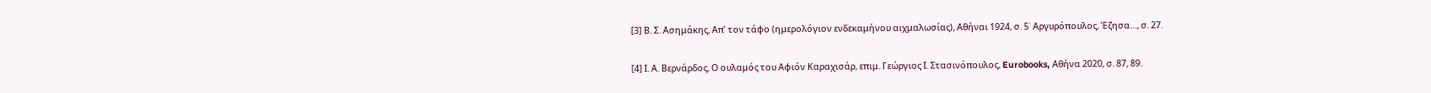[3] Β. Σ. Ασημάκης, Απ’ τον τάφο (ημερολόγιον ενδεκαμήνου αιχμαλωσίας), Αθήναι 1924, σ. 5˙ Αργυρόπουλος, Έζησα…, σ. 27.

[4] Ι. Α. Βερνάρδος, Ο ουλαμός του Αφιόν Καραχισάρ, επιμ. Γεώργιος Ι. Στασινόπουλος, Eurobooks, Αθήνα 2020, σ. 87, 89.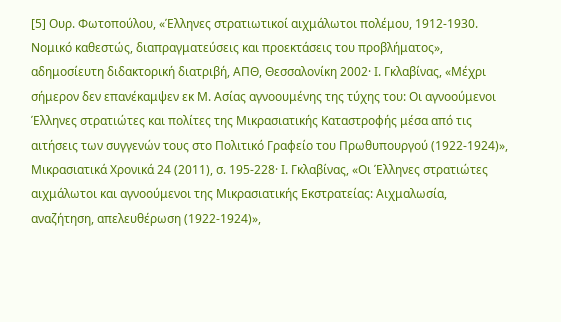[5] Ουρ. Φωτοπούλου, «Έλληνες στρατιωτικοί αιχμάλωτοι πολέμου, 1912-1930. Νομικό καθεστώς, διαπραγματεύσεις και προεκτάσεις του προβλήματος», αδημοσίευτη διδακτορική διατριβή, ΑΠΘ, Θεσσαλονίκη 2002· Ι. Γκλαβίνας, «Μέχρι σήμερον δεν επανέκαμψεν εκ Μ. Ασίας αγνοουμένης της τύχης του: Οι αγνοούμενοι Έλληνες στρατιώτες και πολίτες της Μικρασιατικής Καταστροφής μέσα από τις αιτήσεις των συγγενών τους στο Πολιτικό Γραφείο του Πρωθυπουργού (1922-1924)», Μικρασιατικά Χρονικά 24 (2011), σ. 195-228· Ι. Γκλαβίνας, «Οι Έλληνες στρατιώτες αιχμάλωτοι και αγνοούμενοι της Μικρασιατικής Εκστρατείας: Αιχμαλωσία, αναζήτηση, απελευθέρωση (1922-1924)»,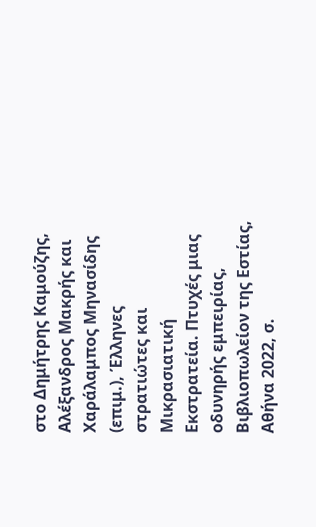στο Δημήτρης Καμούζης, Αλέξανδρος Μακρής και Χαράλαμπος Μηνασίδης (επιμ.), Έλληνες στρατιώτες και Μικρασιατική Εκστρατεία. Πτυχές μιας οδυνηρής εμπειρίας, Βιβλιοπωλείον της Εστίας, Αθήνα 2022, σ.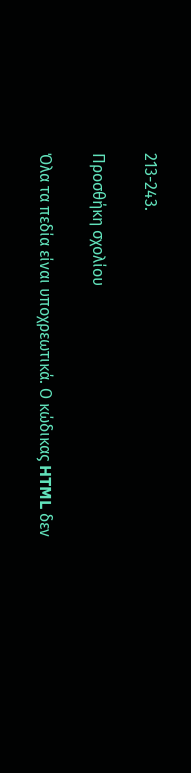213-243.

Προσθήκη σχολίου

Όλα τα πεδία είναι υποχρεωτικά. Ο κώδικας HTML δεν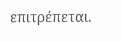επιτρέπεται.